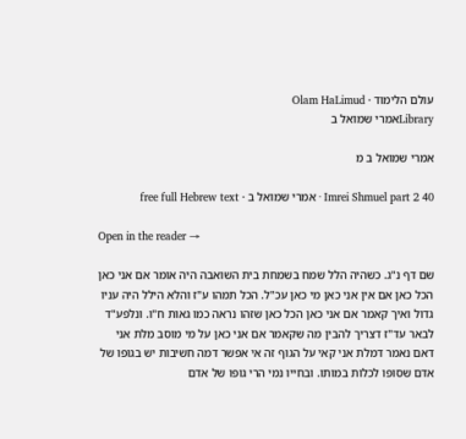עולם הלימוד · Olam HaLimud
Libraryאמרי שמואל ב

אמרי שמואל ב מ

Imrei Shmuel part 2 40 · אמרי שמואל ב · free full Hebrew text

Open in the reader →

שם דף נ"ג. כשהיה הלל שמח בשמחת בית השואבה היה אומר אם אני כאן הכל כאן אם אין אני כאן מי כאן עכ"ל. הכל תמהו ע"ז והלא הילל היה עניו גדול ואיך קאמר אם אני כאן הכל כאן שזהו נראה כמו גאות ח"ו. ונלפע"ד לבאר עד"ז דצריך להבין מה שקאמר אם אני כאן על מי מוסב מלת אני דאם נאמר דמלת אני קאי על הגוף זה אי אפשר דמה חשיבות יש בגופו של אדם שסופו לכלות במותו. ובחייו נמי הרי גופו של אדם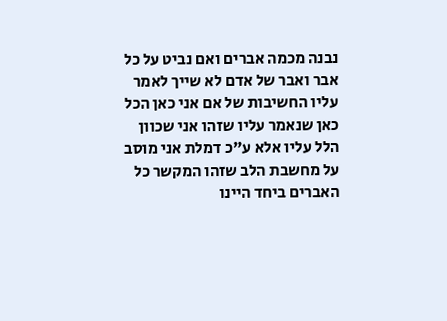נבנה מכמה אברים ואם נביט על כל אבר ואבר של אדם לא שייך לאמר עליו החשיבות של אם אני כאן הכל כאן שנאמר עליו שזהו אני שכוון הלל עליו אלא ע"כ דמלת אני מוסב על מחשבת הלב שזהו המקשר כל האברים ביחד היינו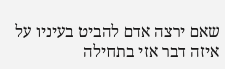שאם ירצה אדם להביט בעיניו על איזה דבר אזי בתחילה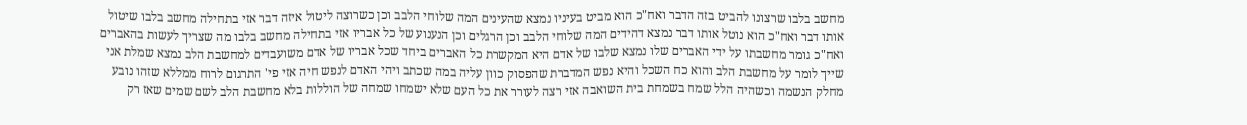מחשב בלבו שרצונו להביט בזה הדבר ואח"כ הוא מביט בעיניו נמצא שהעינים המה שלוחי הלבב וכן כשרוצה ליטול איזה דבר אזי בתחילה מחשב בלבו שיטול אותו דבר ואח"כ הוא נוטל אותו דבר נמצא דהידים המה שלוחי הלבב וכן הרגלים וכן הנענוע של כל אבריו אזי בתחילה מחשב בלבו מה שצריך לעשות בהאברים ואח"כ גומר מחשבתו על ידי האברים שלו נמצא שלבו של אדם היא המקשרת כל האברים ביחד שכל אבריו של אדם משועבדים למחשבת הלב נמצא שמלת אני שייך לומר על מחשבת הלב והוא כח השכל והיא נפש המדברת שהפסוק כוון עליה במה שכתב ויהי האדם לנפש חיה אזי פי' התרגום לרוח ממללא שזהו נובע מחלק הנשמה וכשהיה הלל שמח בשמחת בית השואבה אזי רצה לעורר את כל העם שלא ישמחו שמחה של הוללות בלא מחשבת הלב לשם שמים שאז רק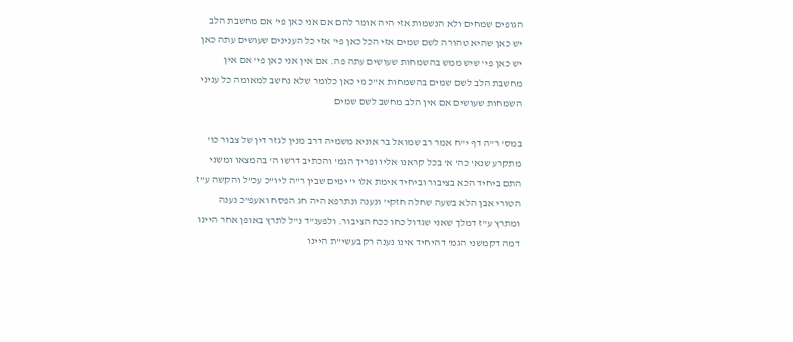הגופים שמחים ולא הנשמות אזי היה אומר להם אם אני כאן פי' אם מחשבת הלב יש כאן שהיא טהורה לשם שמים אזי הכל כאן פי' אזי כל הענינים שעושים עתה כאן יש כאן פי' שיש ממש בהשמחות שעושים עתה פה. אם אין אני כאן פי' אם אין מחשבת הלב לשם שמים בהשמחות א"כ מי כאן כלומר שלא נחשב למאומה כל עניני השמחות שעושים אם אין הלב מחשב לשם שמים

במס' ר"ה דף י"ח אמר רב שמואל בר אוניא משמיה דרב מנין לגזר דין של צבור כו' מתקרע שנא' כה' א' בכל קראנו אליו ופריך הגמ' והכתיב דרשו ה' בהמצאו ומשני התם ביחיד הכא בציבור וביחיד אימת אלו י' ימים שבין ר"ה ליו"כ עכ"ל והקשה ע"ז הטורי אבן הלא בשעה שחלה חזקי' ונענה ונתרפא היה חג הפסח ואעפ"כ נענה ומתרץ ע"ז דמלך שאני שגדול כחו ככח הציבור. ולפענ"ד נ"ל לתרץ באופן אחר היינו דמה דקמשני הגמ' דהיחיד אינו נענה רק בעשי"ת היינו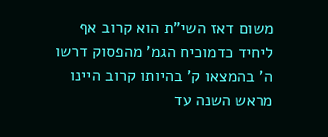משום דאז השי"ת הוא קרוב אף ליחיד כדמוכיח הגמ' מהפסוק דרשו ה' בהמצאו ק' בהיותו קרוב היינו מראש השנה עד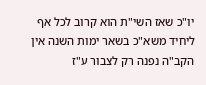יו"כ שאז השי"ת הוא קרוב לכל אף ליחיד משא"כ בשאר ימות השנה אין הקב"ה נפנה רק לצבור ע"ז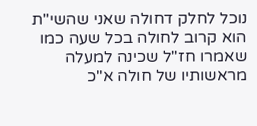נוכל לחלק דחולה שאני שהשי"ת הוא קרוב לחולה בכל שעה כמו שאמרו חז"ל שכינה למעלה מראשותיו של חולה א"כ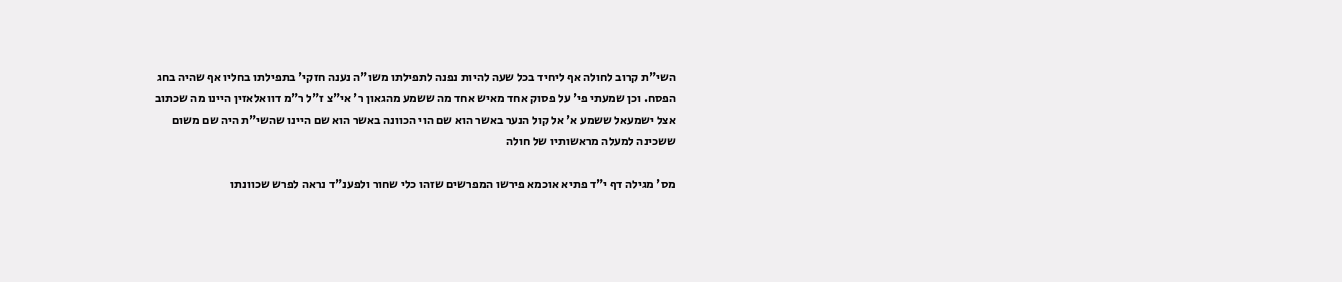השי"ת קרוב לחולה אף ליחיד בכל שעה להיות נפנה לתפילתו משו"ה נענה חזקי' בתפילתו בחליו אף שהיה בחג הפסח. וכן שמעתי פי' על פסוק אחד מאיש אחד מה ששמע מהגאון ר' אי"צ ז"ל ר"מ דוואלאזין היינו מה שכתוב אצל ישמעאל ששמע א' אל קול הנער באשר הוא שם הוי הכוונה באשר הוא שם היינו שהשי"ת היה שם משום ששכינה למעלה מראשותיו של חולה

מס' מגילה דף י"ד פתיא אוכמא פירשו המפרשים שזהו כלי שחור ולפענ"ד נראה לפרש שכוונתו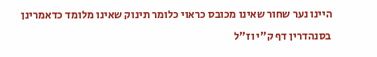היינו נער שחור שאינו מכובס כראוי כלומר תינוק שאינו מלומד כדאמרינן בסנהדרין דף ק"י וז"ל